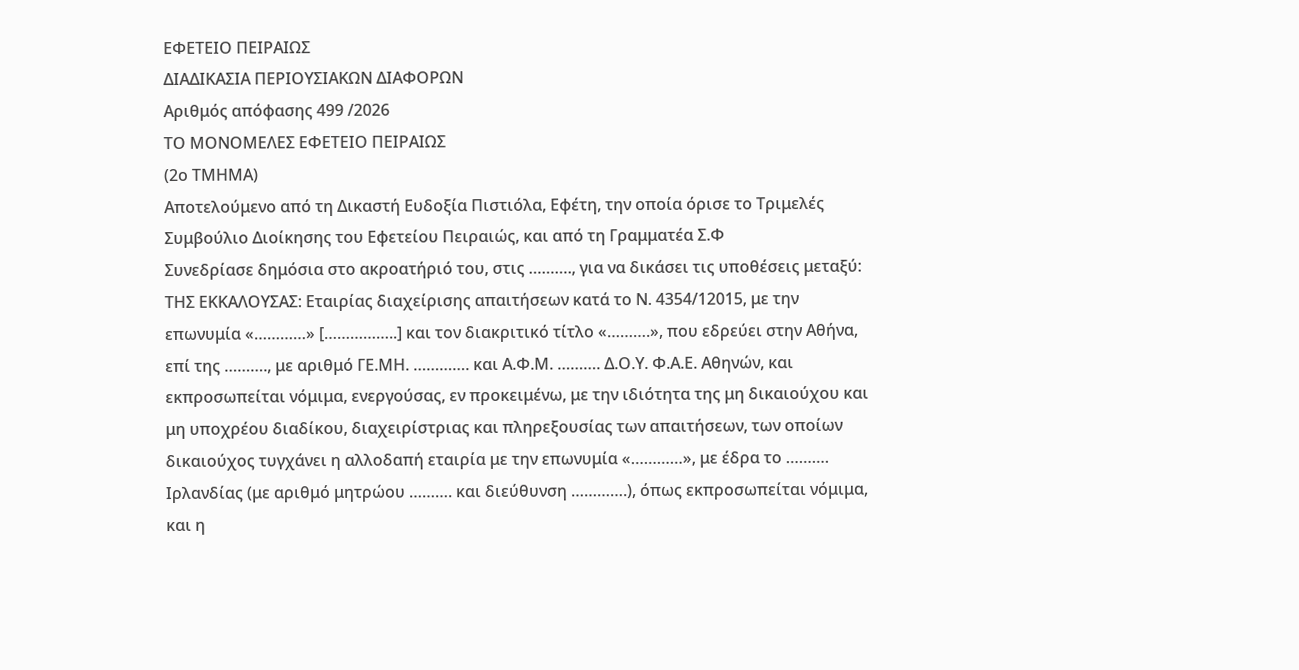ΕΦΕΤΕΙΟ ΠΕΙΡΑΙΩΣ
ΔΙΑΔΙΚΑΣΙΑ ΠΕΡΙΟΥΣΙΑΚΩΝ ΔΙΑΦΟΡΩΝ
Αριθμός απόφασης 499 /2026
ΤΟ ΜΟΝΟΜΕΛΕΣ ΕΦΕΤΕΙΟ ΠΕΙΡΑΙΩΣ
(2ο ΤΜΗΜΑ)
Αποτελούμενο από τη Δικαστή Ευδοξία Πιστιόλα, Εφέτη, την οποία όρισε το Τριμελές Συμβούλιο Διοίκησης του Εφετείου Πειραιώς, και από τη Γραμματέα Σ.Φ
Συνεδρίασε δημόσια στο ακροατήριό του, στις ………., για να δικάσει τις υποθέσεις μεταξύ:
ΤΗΣ ΕΚΚΑΛΟΥΣΑΣ: Εταιρίας διαχείρισης απαιτήσεων κατά το Ν. 4354/12015, με την επωνυμία «…………» [……………..] και τον διακριτικό τίτλο «……….», που εδρεύει στην Αθήνα, επί της ………., με αριθμό ΓΕ.ΜΗ. …………. και Α.Φ.Μ. ………. Δ.Ο.Υ. Φ.Α.Ε. Αθηνών, και εκπροσωπείται νόμιμα, ενεργούσας, εν προκειμένω, με την ιδιότητα της μη δικαιούχου και μη υποχρέου διαδίκου, διαχειρίστριας και πληρεξουσίας των απαιτήσεων, των οποίων δικαιούχος τυγχάνει η αλλοδαπή εταιρία με την επωνυμία «…………», με έδρα το ………. Ιρλανδίας (με αριθμό μητρώου ………. και διεύθυνση ………….), όπως εκπροσωπείται νόμιμα, και η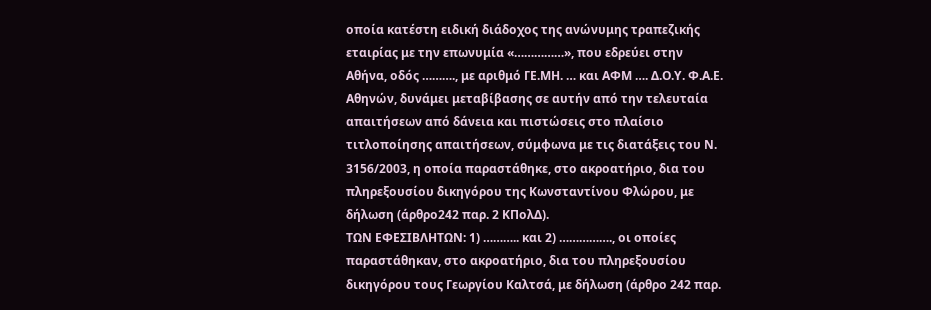οποία κατέστη ειδική διάδοχος της ανώνυμης τραπεζικής εταιρίας με την επωνυμία «……………», που εδρεύει στην Αθήνα, οδός ………., με αριθμό ΓΕ.ΜΗ. … και ΑΦΜ …. Δ.Ο.Υ. Φ.Α.Ε. Αθηνών, δυνάμει μεταβίβασης σε αυτήν από την τελευταία απαιτήσεων από δάνεια και πιστώσεις στο πλαίσιο τιτλοποίησης απαιτήσεων, σύμφωνα με τις διατάξεις του Ν. 3156/2003, η οποία παραστάθηκε, στο ακροατήριο, δια του πληρεξουσίου δικηγόρου της Κωνσταντίνου Φλώρου, με δήλωση (άρθρο242 παρ. 2 ΚΠολΔ).
ΤΩΝ ΕΦΕΣΙΒΛΗΤΩΝ: 1) ……….. και 2) ……………., οι οποίες παραστάθηκαν, στο ακροατήριο, δια του πληρεξουσίου δικηγόρου τους Γεωργίου Καλτσά, με δήλωση (άρθρο 242 παρ.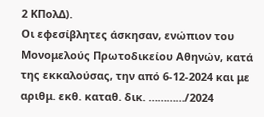2 ΚΠολΔ).
Οι εφεσίβλητες άσκησαν, ενώπιον του Μονομελούς Πρωτοδικείου Αθηνών, κατά της εκκαλούσας, την από 6-12-2024 και με αριθμ. εκθ. καταθ. δικ. …………/2024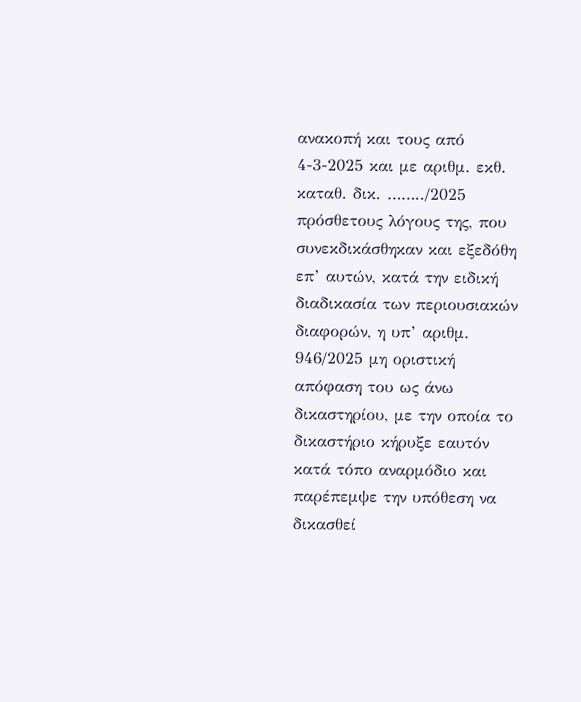ανακοπή και τους από 4-3-2025 και με αριθμ. εκθ. καταθ. δικ. ……../2025 πρόσθετους λόγους της, που συνεκδικάσθηκαν και εξεδόθη επ’ αυτών, κατά την ειδική διαδικασία των περιουσιακών διαφορών, η υπ’ αριθμ. 946/2025 μη οριστική απόφαση του ως άνω δικαστηρίου, με την οποία το δικαστήριο κήρυξε εαυτόν κατά τόπο αναρμόδιο και παρέπεμψε την υπόθεση να δικασθεί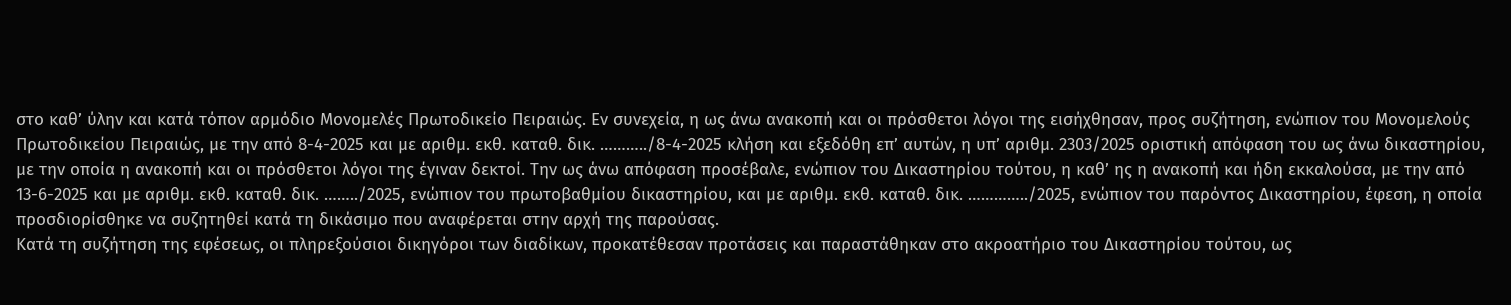στο καθ’ ύλην και κατά τόπον αρμόδιο Μονομελές Πρωτοδικείο Πειραιώς. Εν συνεχεία, η ως άνω ανακοπή και οι πρόσθετοι λόγοι της εισήχθησαν, προς συζήτηση, ενώπιον του Μονομελούς Πρωτοδικείου Πειραιώς, με την από 8-4-2025 και με αριθμ. εκθ. καταθ. δικ. ………../8-4-2025 κλήση και εξεδόθη επ’ αυτών, η υπ’ αριθμ. 2303/2025 οριστική απόφαση του ως άνω δικαστηρίου, με την οποία η ανακοπή και οι πρόσθετοι λόγοι της έγιναν δεκτοί. Την ως άνω απόφαση προσέβαλε, ενώπιον του Δικαστηρίου τούτου, η καθ’ ης η ανακοπή και ήδη εκκαλούσα, με την από 13-6-2025 και με αριθμ. εκθ. καταθ. δικ. ……../2025, ενώπιον του πρωτοβαθμίου δικαστηρίου, και με αριθμ. εκθ. καταθ. δικ. …………../2025, ενώπιον του παρόντος Δικαστηρίου, έφεση, η οποία προσδιορίσθηκε να συζητηθεί κατά τη δικάσιμο που αναφέρεται στην αρχή της παρούσας.
Kατά τη συζήτηση της εφέσεως, οι πληρεξούσιοι δικηγόροι των διαδίκων, προκατέθεσαν προτάσεις και παραστάθηκαν στο ακροατήριο του Δικαστηρίου τούτου, ως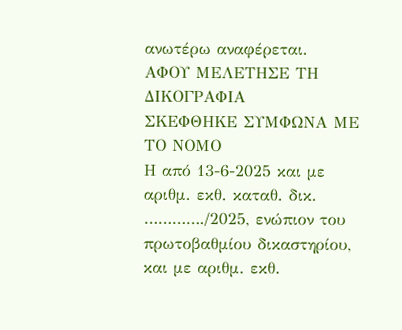ανωτέρω αναφέρεται.
ΑΦΟΥ ΜΕΛΕΤΗΣΕ ΤΗ ΔΙΚΟΓΡΑΦΙΑ
ΣΚΕΦΘΗΚΕ ΣΥΜΦΩΝΑ ΜΕ ΤΟ ΝΟΜΟ
Η από 13-6-2025 και με αριθμ. εκθ. καταθ. δικ. …………./2025, ενώπιον του πρωτοβαθμίου δικαστηρίου, και με αριθμ. εκθ.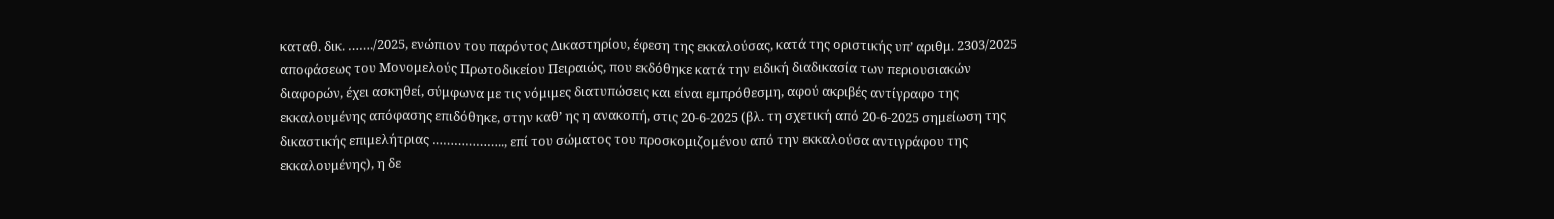καταθ. δικ. ……./2025, ενώπιον του παρόντος Δικαστηρίου, έφεση της εκκαλούσας, κατά της οριστικής υπ’ αριθμ. 2303/2025 αποφάσεως του Μονομελούς Πρωτοδικείου Πειραιώς, που εκδόθηκε κατά την ειδική διαδικασία των περιουσιακών διαφορών, έχει ασκηθεί, σύμφωνα με τις νόμιμες διατυπώσεις και είναι εμπρόθεσμη, αφού ακριβές αντίγραφο της εκκαλουμένης απόφασης επιδόθηκε, στην καθ’ ης η ανακοπή, στις 20-6-2025 (βλ. τη σχετική από 20-6-2025 σημείωση της δικαστικής επιμελήτριας ……………….., επί του σώματος του προσκομιζομένου από την εκκαλούσα αντιγράφου της εκκαλουμένης), η δε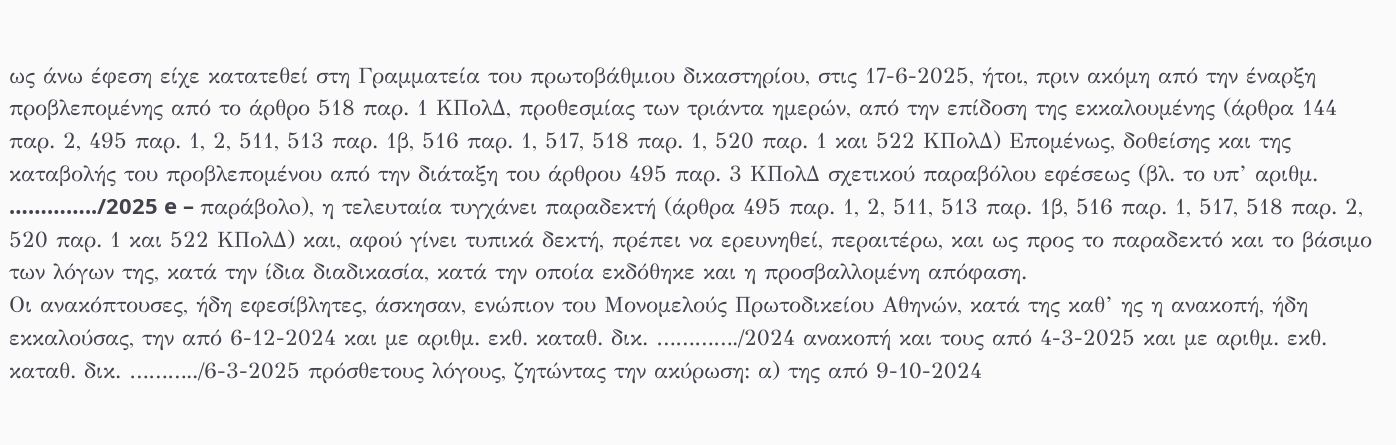ως άνω έφεση είχε κατατεθεί στη Γραμματεία του πρωτοβάθμιου δικαστηρίου, στις 17-6-2025, ήτοι, πριν ακόμη από την έναρξη προβλεπομένης από το άρθρο 518 παρ. 1 ΚΠολΔ, προθεσμίας των τριάντα ημερών, από την επίδοση της εκκαλουμένης (άρθρα 144 παρ. 2, 495 παρ. 1, 2, 511, 513 παρ. 1β, 516 παρ. 1, 517, 518 παρ. 1, 520 παρ. 1 και 522 ΚΠολΔ) Επομένως, δοθείσης και της καταβολής του προβλεπομένου από την διάταξη του άρθρου 495 παρ. 3 ΚΠολΔ σχετικού παραβόλου εφέσεως (βλ. το υπ’ αριθμ. …………../2025 e – παράβολo), η τελευταία τυγχάνει παραδεκτή (άρθρα 495 παρ. 1, 2, 511, 513 παρ. 1β, 516 παρ. 1, 517, 518 παρ. 2, 520 παρ. 1 και 522 ΚΠολΔ) και, αφού γίνει τυπικά δεκτή, πρέπει να ερευνηθεί, περαιτέρω, και ως προς το παραδεκτό και το βάσιμο των λόγων της, κατά την ίδια διαδικασία, κατά την οποία εκδόθηκε και η προσβαλλομένη απόφαση.
Οι ανακόπτουσες, ήδη εφεσίβλητες, άσκησαν, ενώπιον του Μονομελούς Πρωτοδικείου Αθηνών, κατά της καθ’ ης η ανακοπή, ήδη εκκαλούσας, την από 6-12-2024 και με αριθμ. εκθ. καταθ. δικ. …………./2024 ανακοπή και τους από 4-3-2025 και με αριθμ. εκθ. καταθ. δικ. ………../6-3-2025 πρόσθετους λόγους, ζητώντας την ακύρωση: α) της από 9-10-2024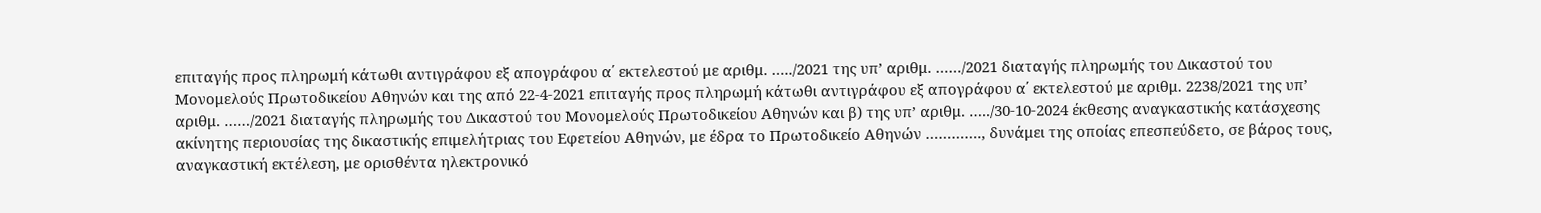επιταγής προς πληρωμή κάτωθι αντιγράφου εξ απογράφου α΄ εκτελεστού με αριθμ. …../2021 της υπ’ αριθμ. ……/2021 διαταγής πληρωμής του Δικαστού του Μονομελούς Πρωτοδικείου Αθηνών και της από 22-4-2021 επιταγής προς πληρωμή κάτωθι αντιγράφου εξ απογράφου α΄ εκτελεστού με αριθμ. 2238/2021 της υπ’ αριθμ. ……/2021 διαταγής πληρωμής του Δικαστού του Μονομελούς Πρωτοδικείου Αθηνών και β) της υπ’ αριθμ. …../30-10-2024 έκθεσης αναγκαστικής κατάσχεσης ακίνητης περιουσίας της δικαστικής επιμελήτριας του Εφετείου Αθηνών, με έδρα το Πρωτοδικείο Αθηνών …………., δυνάμει της οποίας επεσπεύδετο, σε βάρος τους, αναγκαστική εκτέλεση, με ορισθέντα ηλεκτρονικό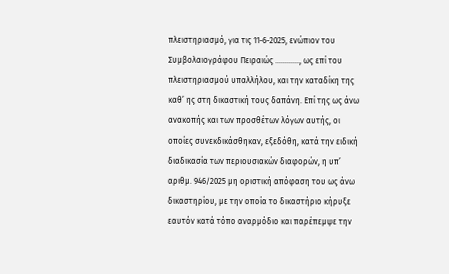πλειστηριασμό, για τις 11-6-2025, ενώπιον του Συμβολαιογράφου Πειραιώς …………, ως επί του πλειστηριασμού υπαλλήλου, και την καταδίκη της καθ’ ης στη δικαστική τους δαπάνη. Επί της ως άνω ανακοπής και των προσθέτων λόγων αυτής, οι οποίες συνεκδικάσθηκαν, εξεδόθη, κατά την ειδική διαδικασία των περιουσιακών διαφορών, η υπ’ αριθμ. 946/2025 μη οριστική απόφαση του ως άνω δικαστηρίου, με την οποία το δικαστήριο κήρυξε εαυτόν κατά τόπο αναρμόδιο και παρέπεμψε την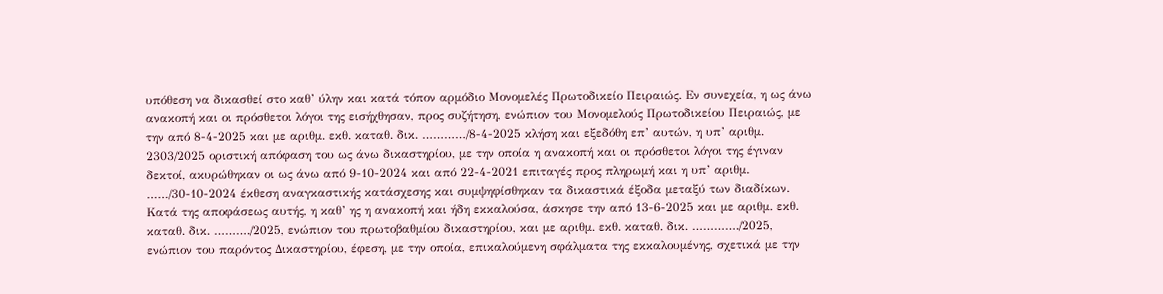υπόθεση να δικασθεί στο καθ’ ύλην και κατά τόπον αρμόδιο Μονομελές Πρωτοδικείο Πειραιώς. Εν συνεχεία, η ως άνω ανακοπή και οι πρόσθετοι λόγοι της εισήχθησαν, προς συζήτηση, ενώπιον του Μονομελούς Πρωτοδικείου Πειραιώς, με την από 8-4-2025 και με αριθμ. εκθ. καταθ. δικ. …………/8-4-2025 κλήση και εξεδόθη επ’ αυτών, η υπ’ αριθμ. 2303/2025 οριστική απόφαση του ως άνω δικαστηρίου, με την οποία η ανακοπή και οι πρόσθετοι λόγοι της έγιναν δεκτοί, ακυρώθηκαν οι ως άνω από 9-10-2024 και από 22-4-2021 επιταγές προς πληρωμή και η υπ’ αριθμ. ……/30-10-2024 έκθεση αναγκαστικής κατάσχεσης και συμψηφίσθηκαν τα δικαστικά έξοδα μεταξύ των διαδίκων. Κατά της αποφάσεως αυτής, η καθ’ ης η ανακοπή και ήδη εκκαλούσα, άσκησε την από 13-6-2025 και με αριθμ. εκθ. καταθ. δικ. ………./2025, ενώπιον του πρωτοβαθμίου δικαστηρίου, και με αριθμ. εκθ. καταθ. δικ. …………./2025, ενώπιον του παρόντος Δικαστηρίου, έφεση, με την οποία, επικαλούμενη σφάλματα της εκκαλουμένης, σχετικά με την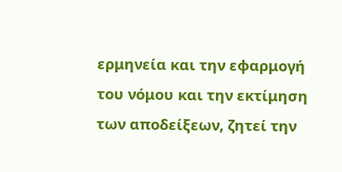ερμηνεία και την εφαρμογή του νόμου και την εκτίμηση των αποδείξεων, ζητεί την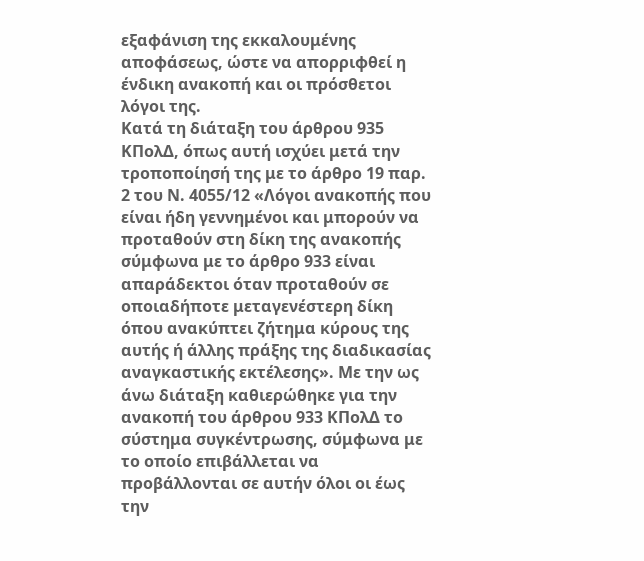εξαφάνιση της εκκαλουμένης αποφάσεως, ώστε να απορριφθεί η ένδικη ανακοπή και οι πρόσθετοι λόγοι της.
Κατά τη διάταξη του άρθρου 935 ΚΠολΔ, όπως αυτή ισχύει μετά την τροποποίησή της με το άρθρο 19 παρ. 2 του Ν. 4055/12 «Λόγοι ανακοπής που είναι ήδη γεννημένοι και μπορούν να προταθούν στη δίκη της ανακοπής σύμφωνα με το άρθρο 933 είναι απαράδεκτοι όταν προταθούν σε οποιαδήποτε μεταγενέστερη δίκη όπου ανακύπτει ζήτημα κύρους της αυτής ή άλλης πράξης της διαδικασίας αναγκαστικής εκτέλεσης». Με την ως άνω διάταξη καθιερώθηκε για την ανακοπή του άρθρου 933 ΚΠολΔ το σύστημα συγκέντρωσης, σύμφωνα με το οποίο επιβάλλεται να προβάλλονται σε αυτήν όλοι οι έως την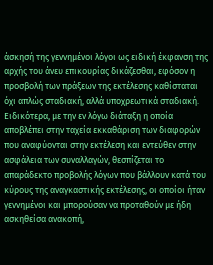άσκησή της γεννημένοι λόγοι ως ειδική έκφανση της αρχής του άνευ επικουρίας δικάζεσθαι, εφόσον η προσβολή των πράξεων της εκτέλεσης καθίσταται όχι απλώς σταδιακή, αλλά υποχρεωτικά σταδιακή. Ειδικότερα, με την εν λόγω διάταξη η οποία αποβλέπει στην ταχεία εκκαθάριση των διαφορών που αναφύονται στην εκτέλεση και εντεύθεν στην ασφάλεια των συναλλαγών, θεσπίζεται το απαράδεκτο προβολής λόγων που βάλλουν κατά του κύρους της αναγκαστικής εκτέλεσης, οι οποίοι ήταν γεννημένοι και μπορούσαν να προταθούν με ήδη ασκηθείσα ανακοπή,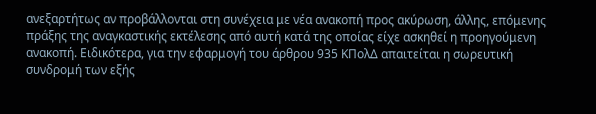ανεξαρτήτως αν προβάλλονται στη συνέχεια με νέα ανακοπή προς ακύρωση, άλλης, επόμενης πράξης της αναγκαστικής εκτέλεσης από αυτή κατά της οποίας είχε ασκηθεί η προηγούμενη ανακοπή. Ειδικότερα, για την εφαρμογή του άρθρου 935 ΚΠολΔ απαιτείται η σωρευτική συνδρομή των εξής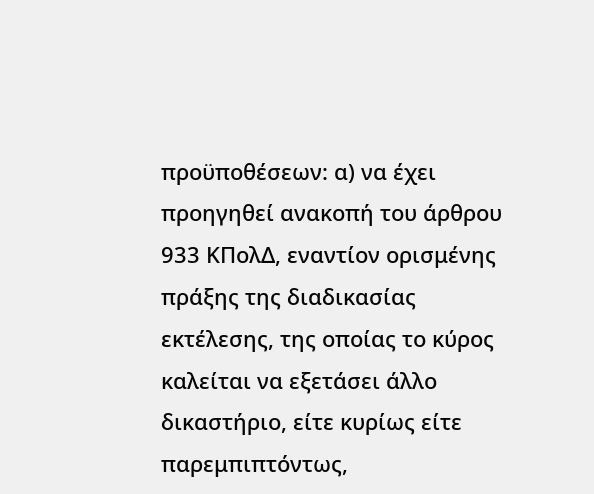προϋποθέσεων: α) να έχει προηγηθεί ανακοπή του άρθρου 933 ΚΠολΔ, εναντίον ορισμένης πράξης της διαδικασίας εκτέλεσης, της οποίας το κύρος καλείται να εξετάσει άλλο δικαστήριο, είτε κυρίως είτε παρεμπιπτόντως,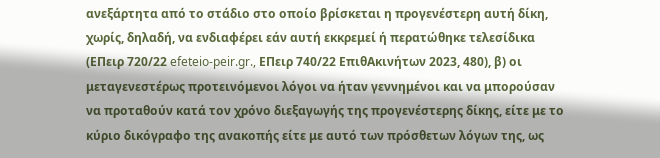ανεξάρτητα από το στάδιο στο οποίο βρίσκεται η προγενέστερη αυτή δίκη, χωρίς, δηλαδή, να ενδιαφέρει εάν αυτή εκκρεμεί ή περατώθηκε τελεσίδικα (ΕΠειρ 720/22 efeteio-peir.gr., ΕΠειρ 740/22 ΕπιθΑκινήτων 2023, 480), β) οι μεταγενεστέρως προτεινόμενοι λόγοι να ήταν γεννημένοι και να μπορούσαν να προταθούν κατά τον χρόνο διεξαγωγής της προγενέστερης δίκης, είτε με το κύριο δικόγραφο της ανακοπής είτε με αυτό των πρόσθετων λόγων της, ως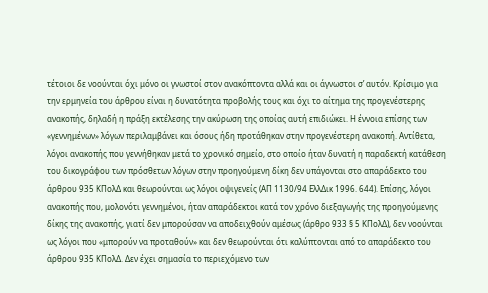τέτοιοι δε νοούνται όχι μόνο οι γνωστοί στον ανακόπτοντα αλλά και οι άγνωστοι σ’ αυτόν. Κρίσιμο για την ερμηνεία του άρθρου είναι η δυνατότητα προβολής τους και όχι το αίτημα της προγενέστερης ανακοπής, δηλαδή η πράξη εκτέλεσης την ακύρωση της οποίας αυτή επιδιώκει. Η έννοια επίσης των «γεννημένων» λόγων περιλαμβάνει και όσους ήδη προτάθηκαν στην προγενέστερη ανακοπή. Αντίθετα, λόγοι ανακοπής που γεννήθηκαν μετά το χρονικό σημείο, στο οποίο ήταν δυνατή η παραδεκτή κατάθεση του δικογράφου των πρόσθετων λόγων στην προηγούμενη δίκη δεν υπάγονται στο απαράδεκτο του άρθρου 935 ΚΠολΔ και θεωρούνται ως λόγοι οψιγενείς (ΑΠ 1130/94 ΕλλΔικ 1996. 644). Επίσης, λόγοι ανακοπής που, μολονότι γεννημένοι, ήταν απαράδεκτοι κατά τον χρόνο διεξαγωγής της προηγούμενης δίκης της ανακοπής, γιατί δεν μπορούσαν να αποδειχθούν αμέσως (άρθρο 933 § 5 ΚΠολΔ), δεν νοούνται ως λόγοι που «μπορούν να προταθούν» και δεν θεωρούνται ότι καλύπτονται από το απαράδεκτο του άρθρου 935 ΚΠολΔ. Δεν έχει σημασία το περιεχόμενο των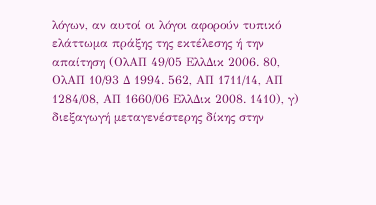λόγων, αν αυτοί οι λόγοι αφορούν τυπικό ελάττωμα πράξης της εκτέλεσης ή την απαίτηση (ΟλΑΠ 49/05 ΕλλΔικ 2006. 80, ΟλΑΠ 10/93 Δ 1994. 562, ΑΠ 1711/14, ΑΠ 1284/08, ΑΠ 1660/06 ΕλλΔικ 2008. 1410), γ) διεξαγωγή μεταγενέστερης δίκης στην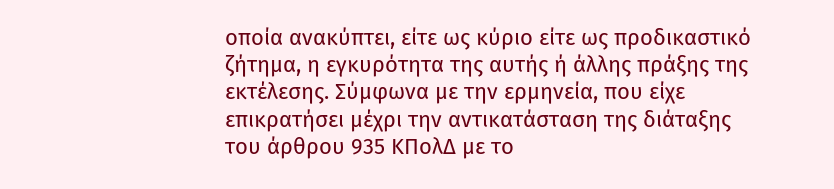οποία ανακύπτει, είτε ως κύριο είτε ως προδικαστικό ζήτημα, η εγκυρότητα της αυτής ή άλλης πράξης της εκτέλεσης. Σύμφωνα με την ερμηνεία, που είχε επικρατήσει μέχρι την αντικατάσταση της διάταξης του άρθρου 935 ΚΠολΔ με το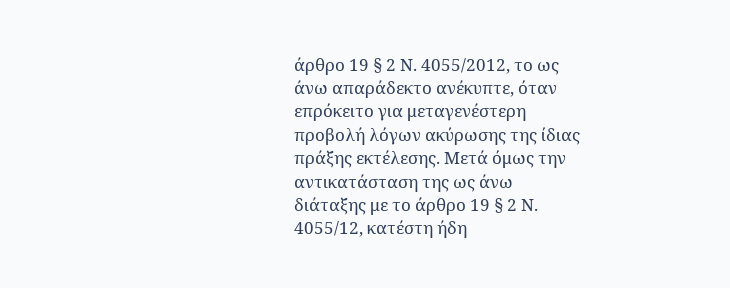άρθρο 19 § 2 Ν. 4055/2012, το ως άνω απαράδεκτο ανέκυπτε, όταν επρόκειτο για μεταγενέστερη προβολή λόγων ακύρωσης της ίδιας πράξης εκτέλεσης. Μετά όμως την αντικατάσταση της ως άνω διάταξης με το άρθρο 19 § 2 Ν. 4055/12, κατέστη ήδη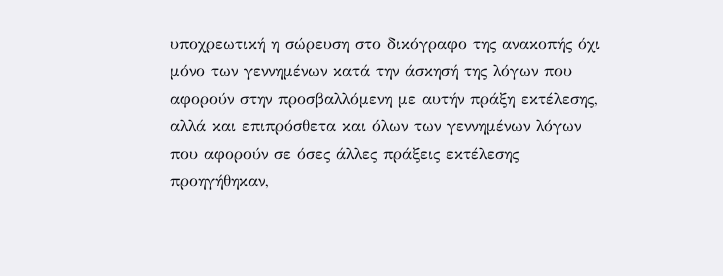υποχρεωτική η σώρευση στο δικόγραφο της ανακοπής όχι μόνο των γεννημένων κατά την άσκησή της λόγων που αφορούν στην προσβαλλόμενη με αυτήν πράξη εκτέλεσης, αλλά και επιπρόσθετα και όλων των γεννημένων λόγων που αφορούν σε όσες άλλες πράξεις εκτέλεσης προηγήθηκαν,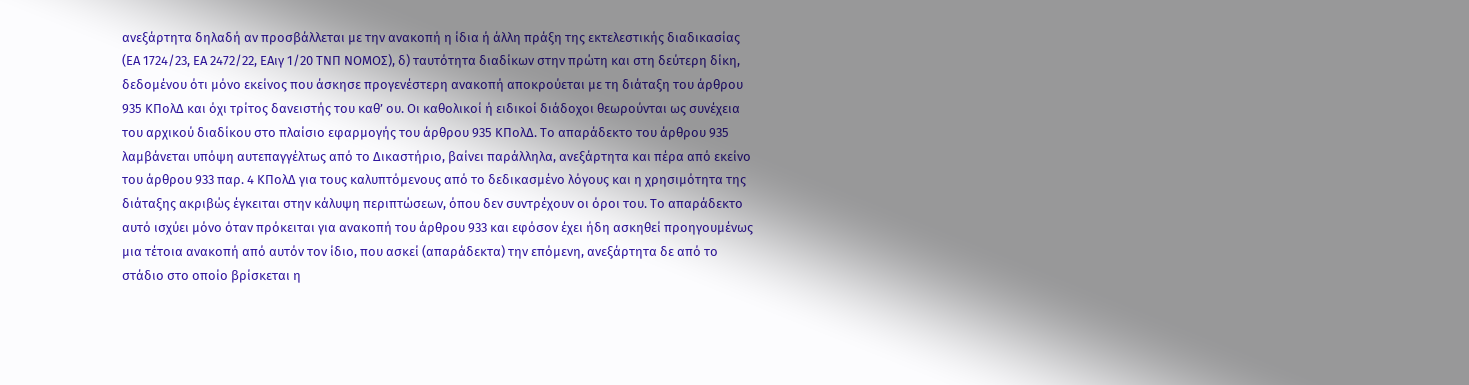ανεξάρτητα δηλαδή αν προσβάλλεται με την ανακοπή η ίδια ή άλλη πράξη της εκτελεστικής διαδικασίας (ΕΑ 1724/23, ΕΑ 2472/22, ΕΑιγ 1/20 ΤΝΠ ΝΟΜΟΣ), δ) ταυτότητα διαδίκων στην πρώτη και στη δεύτερη δίκη, δεδομένου ότι μόνο εκείνος που άσκησε προγενέστερη ανακοπή αποκρούεται με τη διάταξη του άρθρου 935 ΚΠολΔ και όχι τρίτος δανειστής του καθ’ ου. Οι καθολικοί ή ειδικοί διάδοχοι θεωρούνται ως συνέχεια του αρχικού διαδίκου στο πλαίσιο εφαρμογής του άρθρου 935 ΚΠολΔ. Το απαράδεκτο του άρθρου 935 λαμβάνεται υπόψη αυτεπαγγέλτως από το Δικαστήριο, βαίνει παράλληλα, ανεξάρτητα και πέρα από εκείνο του άρθρου 933 παρ. 4 ΚΠολΔ για τους καλυπτόμενους από το δεδικασμένο λόγους και η χρησιμότητα της διάταξης ακριβώς έγκειται στην κάλυψη περιπτώσεων, όπου δεν συντρέχουν οι όροι του. Το απαράδεκτο αυτό ισχύει μόνο όταν πρόκειται για ανακοπή του άρθρου 933 και εφόσον έχει ήδη ασκηθεί προηγουμένως μια τέτοια ανακοπή από αυτόν τον ίδιο, που ασκεί (απαράδεκτα) την επόμενη, ανεξάρτητα δε από το στάδιο στο οποίο βρίσκεται η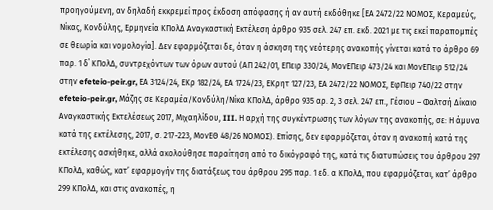προηγούμενη, αν δηλαδή εκκρεμεί προς έκδοση απόφασης ή αν αυτή εκδόθηκε [ΕΑ 2472/22 ΝΟΜΟΣ, Κεραμεύς, Νίκας, Κονδύλης, Ερμηνεία ΚΠολΔ Αναγκαστική Εκτέλεση άρθρο 935 σελ. 247 επ. εκδ. 2021 με τις εκεί παραπομπές σε θεωρία και νομολογία]. Δεν εφαρμόζεται δε, όταν η άσκηση της νεότερης ανακοπής γίνεται κατά το άρθρο 69 παρ. 1 δ΄ ΚΠολΔ, συντρεχόντων των όρων αυτού (ΑΠ 242/01, ΕΠειρ 330/24, ΜονΕΠειρ 473/24 και ΜονΕΠειρ 512/24 στην efeteio-peir.gr, ΕΑ 3124/24, ΕΚρ 182/24, ΕΑ 1724/23, ΕΚρητ 127/23, ΕΑ 2472/22 ΝΟΜΟΣ, ΕφΠειρ 740/22 στην efeteio-peir.gr, Μάζης σε Κεραμέα/Κονδύλη/Νίκα ΚΠολΔ, άρθρο 935 αρ. 2, 3 σελ. 247 επ., Γέσιου – Φαλτσή Δίκαιο Αναγκαστικής Εκτελέσεως 2017, Μιχαηλίδου, III. Η αρχή της συγκέντρωσης των λόγων της ανακοπής, σε: Η άμυνα κατά της εκτέλεσης, 2017, σ. 217-223, ΜονΕΘ 48/26 ΝΟΜΟΣ). Επίσης, δεν εφαρμόζεται, όταν η ανακοπή κατά της εκτέλεσης ασκήθηκε, αλλά ακολούθησε παραίτηση από το δικόγραφό της, κατά τις διατυπώσεις του άρθρου 297 ΚΠολΔ, καθώς, κατ’ εφαρμογήν της διατάξεως του άρθρου 295 παρ. 1 εδ. α ΚΠολΔ, που εφαρμόζεται, κατ’ άρθρο 299 ΚΠολΔ, και στις ανακοπές, η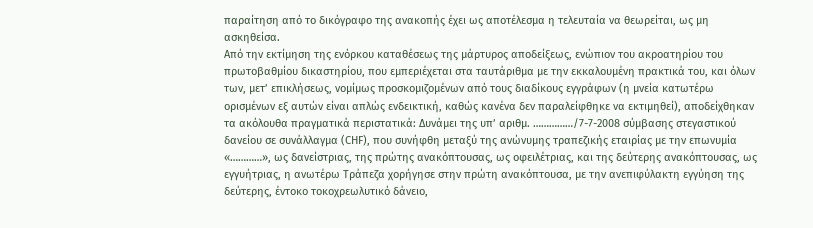παραίτηση από το δικόγραφο της ανακοπής έχει ως αποτέλεσμα η τελευταία να θεωρείται, ως μη ασκηθείσα.
Από την εκτίμηση της ενόρκου καταθέσεως της μάρτυρος αποδείξεως, ενώπιον του ακροατηρίου του πρωτοβαθμίου δικαστηρίου, που εμπεριέχεται στα ταυτάριθμα με την εκκαλουμένη πρακτικά του, και όλων των, μετ’ επικλήσεως, νομίμως προσκομιζομένων από τους διαδίκους εγγράφων (η μνεία κατωτέρω ορισμένων εξ αυτών είναι απλώς ενδεικτική, καθώς κανένα δεν παραλείφθηκε να εκτιμηθεί), αποδείχθηκαν τα ακόλουθα πραγματικά περιστατικά: Δυνάμει της υπ’ αριθμ. ……………/7-7-2008 σύμβασης στεγαστικού δανείου σε συνάλλαγμα (CHF), που συνήφθη μεταξύ της ανώνυμης τραπεζικής εταιρίας με την επωνυμία «…………», ως δανείστριας, της πρώτης ανακόπτουσας, ως οφειλέτριας, και της δεύτερης ανακόπτουσας, ως εγγυήτριας, η ανωτέρω Τράπεζα χορήγησε στην πρώτη ανακόπτουσα, με την ανεπιφύλακτη εγγύηση της δεύτερης, έντοκο τοκοχρεωλυτικό δάνειο,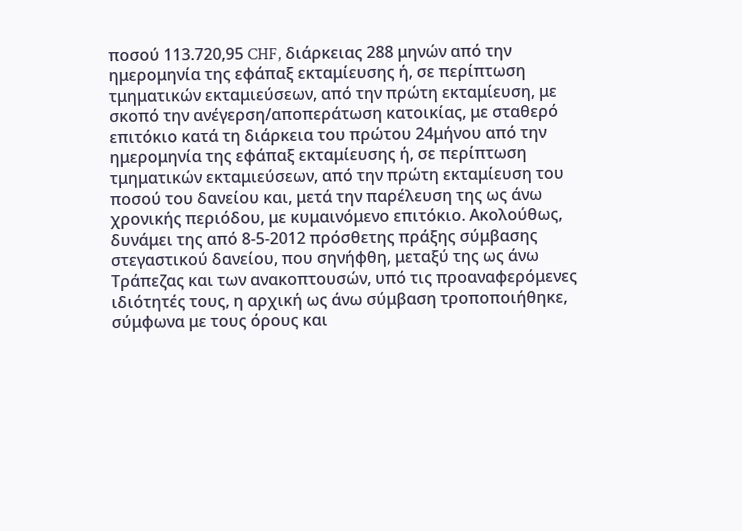ποσού 113.720,95 CHF, διάρκειας 288 μηνών από την ημερομηνία της εφάπαξ εκταμίευσης ή, σε περίπτωση τμηματικών εκταμιεύσεων, από την πρώτη εκταμίευση, με σκοπό την ανέγερση/αποπεράτωση κατοικίας, με σταθερό επιτόκιο κατά τη διάρκεια του πρώτου 24μήνου από την ημερομηνία της εφάπαξ εκταμίευσης ή, σε περίπτωση τμηματικών εκταμιεύσεων, από την πρώτη εκταμίευση του ποσού του δανείου και, μετά την παρέλευση της ως άνω χρονικής περιόδου, με κυμαινόμενο επιτόκιο. Ακολούθως, δυνάμει της από 8-5-2012 πρόσθετης πράξης σύμβασης στεγαστικού δανείου, που σηνήφθη, μεταξύ της ως άνω Τράπεζας και των ανακοπτουσών, υπό τις προαναφερόμενες ιδιότητές τους, η αρχική ως άνω σύμβαση τροποποιήθηκε, σύμφωνα με τους όρους και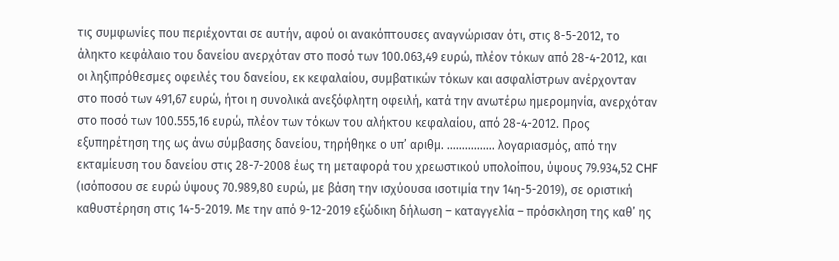τις συμφωνίες που περιέχονται σε αυτήν, αφού οι ανακόπτουσες αναγνώρισαν ότι, στις 8-5-2012, το άληκτο κεφάλαιο του δανείου ανερχόταν στο ποσό των 100.063,49 ευρώ, πλέον τόκων από 28-4-2012, και οι ληξιπρόθεσμες οφειλές του δανείου, εκ κεφαλαίου, συμβατικών τόκων και ασφαλίστρων ανέρχονταν στο ποσό των 491,67 ευρώ, ήτοι η συνολικά ανεξόφλητη οφειλή, κατά την ανωτέρω ημερομηνία, ανερχόταν στο ποσό των 100.555,16 ευρώ, πλέον των τόκων του αλήκτου κεφαλαίου, από 28-4-2012. Προς εξυπηρέτηση της ως άνω σύμβασης δανείου, τηρήθηκε ο υπ’ αριθμ. ……………. λογαριασμός, από την εκταμίευση του δανείου στις 28-7-2008 έως τη μεταφορά του χρεωστικού υπολοίπου, ύψους 79.934,52 CHF (ισόποσου σε ευρώ ύψους 70.989,80 ευρώ, με βάση την ισχύουσα ισοτιμία την 14η-5-2019), σε οριστική καθυστέρηση στις 14-5-2019. Με την από 9-12-2019 εξώδικη δήλωση – καταγγελία – πρόσκληση της καθ’ ης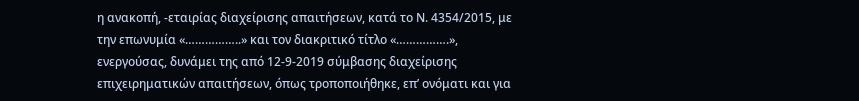η ανακοπή, -εταιρίας διαχείρισης απαιτήσεων, κατά το Ν. 4354/2015, με την επωνυμία «……………..» και τον διακριτικό τίτλο «…………….», ενεργούσας, δυνάμει της από 12-9-2019 σύμβασης διαχείρισης επιχειρηματικών απαιτήσεων, όπως τροποποιήθηκε, επ’ ονόματι και για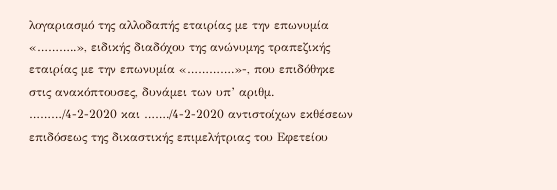λογαριασμό της αλλοδαπής εταιρίας με την επωνυμία «………..», ειδικής διαδόχου της ανώνυμης τραπεζικής εταιρίας με την επωνυμία «………….»-, που επιδόθηκε στις ανακόπτουσες, δυνάμει των υπ’ αριθμ. ………/4-2-2020 και ……./4-2-2020 αντιστοίχων εκθέσεων επιδόσεως της δικαστικής επιμελήτριας του Εφετείου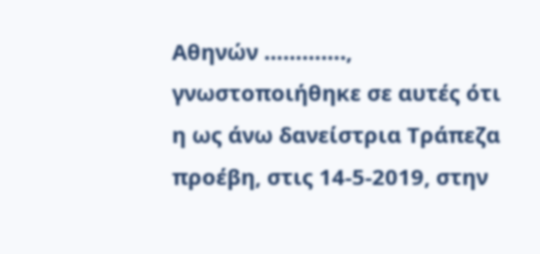Αθηνών …………., γνωστοποιήθηκε σε αυτές ότι η ως άνω δανείστρια Τράπεζα προέβη, στις 14-5-2019, στην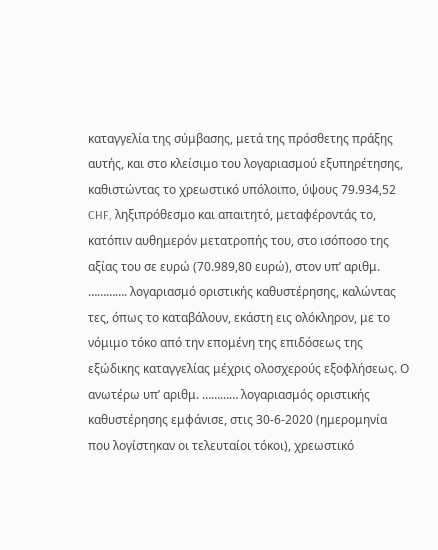καταγγελία της σύμβασης, μετά της πρόσθετης πράξης αυτής, και στο κλείσιμο του λογαριασμού εξυπηρέτησης, καθιστώντας το χρεωστικό υπόλοιπο, ύψους 79.934,52 CHF, ληξιπρόθεσμο και απαιτητό, μεταφέροντάς το, κατόπιν αυθημερόν μετατροπής του, στο ισόποσο της αξίας του σε ευρώ (70.989,80 ευρώ), στον υπ’ αριθμ. …………. λογαριασμό οριστικής καθυστέρησης, καλώντας τες, όπως το καταβάλουν, εκάστη εις ολόκληρον, με το νόμιμο τόκο από την επομένη της επιδόσεως της εξώδικης καταγγελίας μέχρις ολοσχερούς εξοφλήσεως. Ο ανωτέρω υπ’ αριθμ. ………… λογαριασμός οριστικής καθυστέρησης εμφάνισε, στις 30-6-2020 (ημερομηνία που λογίστηκαν οι τελευταίοι τόκοι), χρεωστικό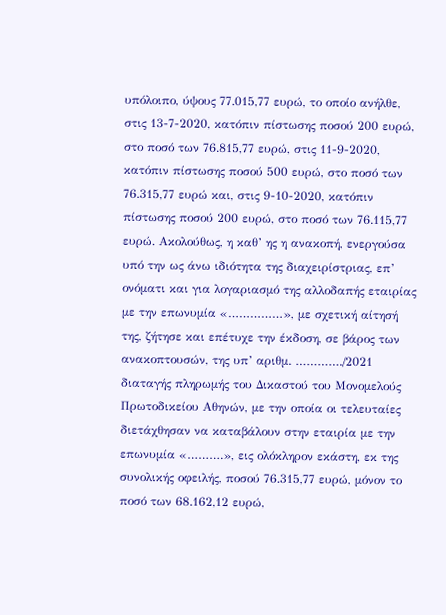υπόλοιπο, ύψους 77.015,77 ευρώ, το οποίο ανήλθε, στις 13-7-2020, κατόπιν πίστωσης ποσού 200 ευρώ, στο ποσό των 76.815,77 ευρώ, στις 11-9-2020, κατόπιν πίστωσης ποσού 500 ευρώ, στο ποσό των 76.315,77 ευρώ και, στις 9-10-2020, κατόπιν πίστωσης ποσού 200 ευρώ, στο ποσό των 76.115,77 ευρώ. Ακολούθως, η καθ’ ης η ανακοπή, ενεργούσα υπό την ως άνω ιδιότητα της διαχειρίστριας, επ’ ονόματι και για λογαριασμό της αλλοδαπής εταιρίας με την επωνυμία «……………», με σχετική αίτησή της, ζήτησε και επέτυχε την έκδοση, σε βάρος των ανακοπτουσών, της υπ’ αριθμ. …………./2021 διαταγής πληρωμής του Δικαστού του Μονομελούς Πρωτοδικείου Αθηνών, με την οποία οι τελευταίες διετάχθησαν να καταβάλουν στην εταιρία με την επωνυμία «……….», εις ολόκληρον εκάστη, εκ της συνολικής οφειλής, ποσού 76.315,77 ευρώ, μόνον το ποσό των 68.162,12 ευρώ,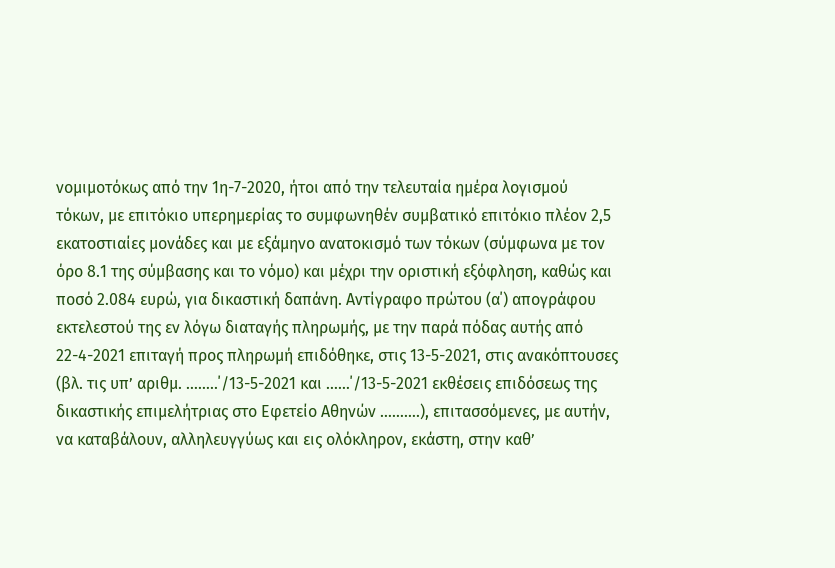νομιμοτόκως από την 1η-7-2020, ήτοι από την τελευταία ημέρα λογισμού τόκων, με επιτόκιο υπερημερίας το συμφωνηθέν συμβατικό επιτόκιο πλέον 2,5 εκατοστιαίες μονάδες και με εξάμηνο ανατοκισμό των τόκων (σύμφωνα με τον όρο 8.1 της σύμβασης και το νόμο) και μέχρι την οριστική εξόφληση, καθώς και ποσό 2.084 ευρώ, για δικαστική δαπάνη. Αντίγραφο πρώτου (α΄) απογράφου εκτελεστού της εν λόγω διαταγής πληρωμής, με την παρά πόδας αυτής από 22-4-2021 επιταγή προς πληρωμή επιδόθηκε, στις 13-5-2021, στις ανακόπτουσες (βλ. τις υπ’ αριθμ. ……..΄/13-5-2021 και ……΄/13-5-2021 εκθέσεις επιδόσεως της δικαστικής επιμελήτριας στο Εφετείο Αθηνών ……….), επιτασσόμενες, με αυτήν, να καταβάλουν, αλληλευγγύως και εις ολόκληρον, εκάστη, στην καθ’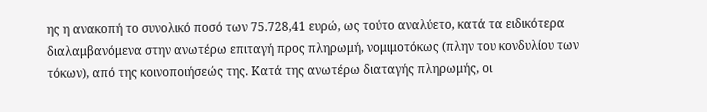ης η ανακοπή το συνολικό ποσό των 75.728,41 ευρώ, ως τούτο αναλύετο, κατά τα ειδικότερα διαλαμβανόμενα στην ανωτέρω επιταγή προς πληρωμή, νομιμοτόκως (πλην του κονδυλίου των τόκων), από της κοινοποιήσεώς της. Κατά της ανωτέρω διαταγής πληρωμής, οι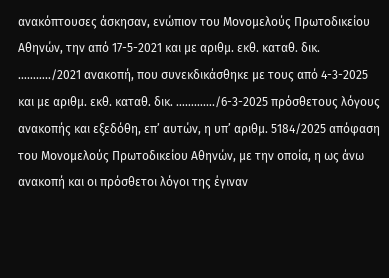ανακόπτουσες άσκησαν, ενώπιον του Μονομελούς Πρωτοδικείου Αθηνών, την από 17-5-2021 και με αριθμ. εκθ. καταθ. δικ. ………../2021 ανακοπή, που συνεκδικάσθηκε με τους από 4-3-2025 και με αριθμ. εκθ. καταθ. δικ. …………./6-3-2025 πρόσθετους λόγους ανακοπής και εξεδόθη, επ’ αυτών, η υπ’ αριθμ. 5184/2025 απόφαση του Μονομελούς Πρωτοδικείου Αθηνών, με την οποία, η ως άνω ανακοπή και οι πρόσθετοι λόγοι της έγιναν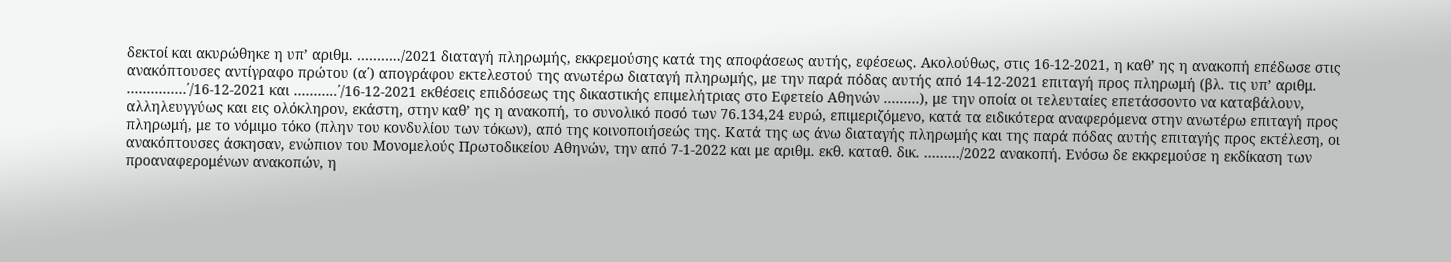δεκτοί και ακυρώθηκε η υπ’ αριθμ. ………../2021 διαταγή πληρωμής, εκκρεμούσης κατά της αποφάσεως αυτής, εφέσεως. Ακολούθως, στις 16-12-2021, η καθ’ ης η ανακοπή επέδωσε στις ανακόπτουσες αντίγραφο πρώτου (α΄) απογράφου εκτελεστού της ανωτέρω διαταγή πληρωμής, με την παρά πόδας αυτής από 14-12-2021 επιταγή προς πληρωμή (βλ. τις υπ’ αριθμ. ……………΄/16-12-2021 και ………..΄/16-12-2021 εκθέσεις επιδόσεως της δικαστικής επιμελήτριας στο Εφετείο Αθηνών ………), με την οποία οι τελευταίες επετάσσοντο να καταβάλουν, αλληλευγγύως και εις ολόκληρον, εκάστη, στην καθ’ ης η ανακοπή, το συνολικό ποσό των 76.134,24 ευρώ, επιμεριζόμενο, κατά τα ειδικότερα αναφερόμενα στην ανωτέρω επιταγή προς πληρωμή, με το νόμιμο τόκο (πλην του κονδυλίου των τόκων), από της κοινοποιήσεώς της. Κατά της ως άνω διαταγής πληρωμής και της παρά πόδας αυτής επιταγής προς εκτέλεση, οι ανακόπτουσες άσκησαν, ενώπιον του Μονομελούς Πρωτοδικείου Αθηνών, την από 7-1-2022 και με αριθμ. εκθ. καταθ. δικ. ………/2022 ανακοπή. Ενόσω δε εκκρεμούσε η εκδίκαση των προαναφερομένων ανακοπών, η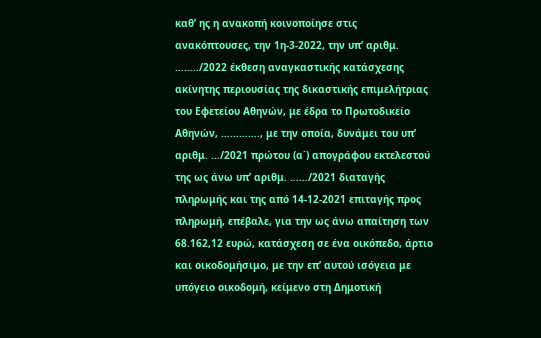καθ’ ης η ανακοπή κοινοποίησε στις ανακόπτουσες, την 1η-3-2022, την υπ’ αριθμ. ……../2022 έκθεση αναγκαστικής κατάσχεσης ακίνητης περιουσίας της δικαστικής επιμελήτριας του Εφετείου Αθηνών, με έδρα το Πρωτοδικείο Αθηνών, …………., με την οποία, δυνάμει του υπ’ αριθμ. …/2021 πρώτου (α΄) απογράφου εκτελεστού της ως άνω υπ’ αριθμ. ……/2021 διαταγής πληρωμής και της από 14-12-2021 επιταγής προς πληρωμή, επέβαλε, για την ως άνω απαίτηση των 68.162,12 ευρώ, κατάσχεση σε ένα οικόπεδο, άρτιο και οικοδομήσιμο, με την επ’ αυτού ισόγεια με υπόγειο οικοδομή, κείμενο στη Δημοτική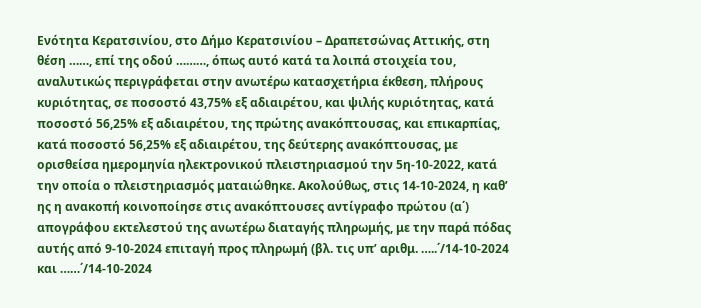Ενότητα Κερατσινίου, στο Δήμο Κερατσινίου – Δραπετσώνας Αττικής, στη θέση ……, επί της οδού ………, όπως αυτό κατά τα λοιπά στοιχεία του, αναλυτικώς περιγράφεται στην ανωτέρω κατασχετήρια έκθεση, πλήρους κυριότητας, σε ποσοστό 43,75% εξ αδιαιρέτου, και ψιλής κυριότητας, κατά ποσοστό 56,25% εξ αδιαιρέτου, της πρώτης ανακόπτουσας, και επικαρπίας, κατά ποσοστό 56,25% εξ αδιαιρέτου, της δεύτερης ανακόπτουσας, με ορισθείσα ημερομηνία ηλεκτρονικού πλειστηριασμού την 5η-10-2022, κατά την οποία ο πλειστηριασμός ματαιώθηκε. Ακολούθως, στις 14-10-2024, η καθ’ ης η ανακοπή κοινοποίησε στις ανακόπτουσες αντίγραφο πρώτου (α΄) απογράφου εκτελεστού της ανωτέρω διαταγής πληρωμής, με την παρά πόδας αυτής από 9-10-2024 επιταγή προς πληρωμή (βλ. τις υπ’ αριθμ. …..΄/14-10-2024 και ……΄/14-10-2024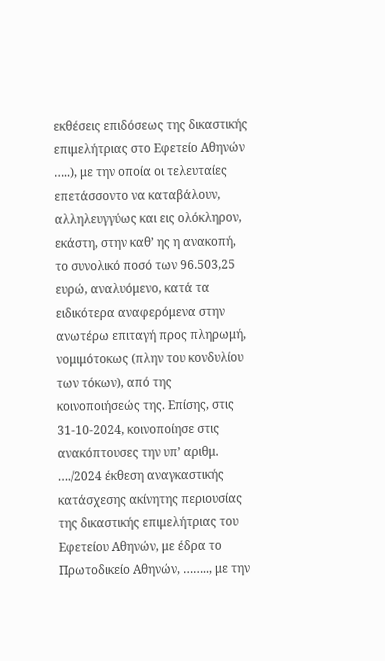εκθέσεις επιδόσεως της δικαστικής επιμελήτριας στο Εφετείο Αθηνών …..), με την οποία οι τελευταίες επετάσσοντο να καταβάλουν, αλληλευγγύως και εις ολόκληρον, εκάστη, στην καθ’ ης η ανακοπή, το συνολικό ποσό των 96.503,25 ευρώ, αναλυόμενο, κατά τα ειδικότερα αναφερόμενα στην ανωτέρω επιταγή προς πληρωμή, νομιμότοκως (πλην του κονδυλίου των τόκων), από της κοινοποιήσεώς της. Επίσης, στις 31-10-2024, κοινοποίησε στις ανακόπτουσες την υπ’ αριθμ. …./2024 έκθεση αναγκαστικής κατάσχεσης ακίνητης περιουσίας της δικαστικής επιμελήτριας του Εφετείου Αθηνών, με έδρα το Πρωτοδικείο Αθηνών, …….., με την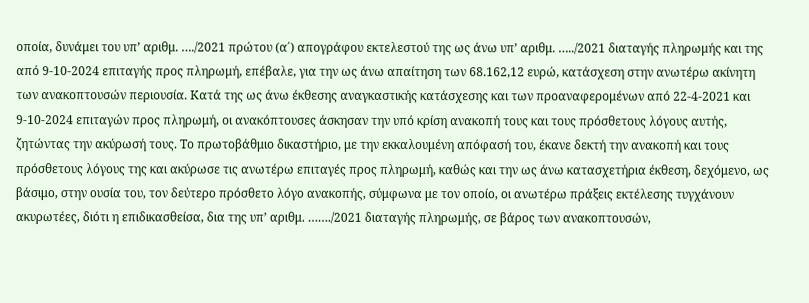οποία, δυνάμει του υπ’ αριθμ. …./2021 πρώτου (α΄) απογράφου εκτελεστού της ως άνω υπ’ αριθμ. …../2021 διαταγής πληρωμής και της από 9-10-2024 επιταγής προς πληρωμή, επέβαλε, για την ως άνω απαίτηση των 68.162,12 ευρώ, κατάσχεση στην ανωτέρω ακίνητη των ανακοπτουσών περιουσία. Κατά της ως άνω έκθεσης αναγκαστικής κατάσχεσης και των προαναφερομένων από 22-4-2021 και 9-10-2024 επιταγών προς πληρωμή, οι ανακόπτουσες άσκησαν την υπό κρίση ανακοπή τους και τους πρόσθετους λόγους αυτής, ζητώντας την ακύρωσή τους. Το πρωτοβάθμιο δικαστήριο, με την εκκαλουμένη απόφασή του, έκανε δεκτή την ανακοπή και τους πρόσθετους λόγους της και ακύρωσε τις ανωτέρω επιταγές προς πληρωμή, καθώς και την ως άνω κατασχετήρια έκθεση, δεχόμενο, ως βάσιμο, στην ουσία του, τον δεύτερο πρόσθετο λόγο ανακοπής, σύμφωνα με τον οποίο, οι ανωτέρω πράξεις εκτέλεσης τυγχάνουν ακυρωτέες, διότι η επιδικασθείσα, δια της υπ’ αριθμ. ……./2021 διαταγής πληρωμής, σε βάρος των ανακοπτουσών,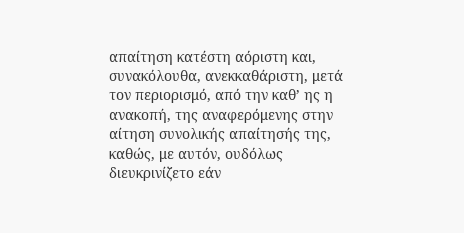απαίτηση κατέστη αόριστη και, συνακόλουθα, ανεκκαθάριστη, μετά τον περιορισμό, από την καθ’ ης η ανακοπή, της αναφερόμενης στην αίτηση συνολικής απαίτησής της, καθώς, με αυτόν, ουδόλως διευκρινίζετο εάν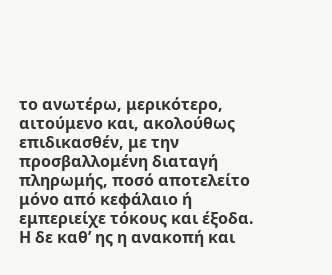το ανωτέρω, μερικότερο, αιτούμενο και, ακολούθως επιδικασθέν, με την προσβαλλομένη διαταγή πληρωμής, ποσό αποτελείτο μόνο από κεφάλαιο ή εμπεριείχε τόκους και έξοδα. Η δε καθ’ ης η ανακοπή και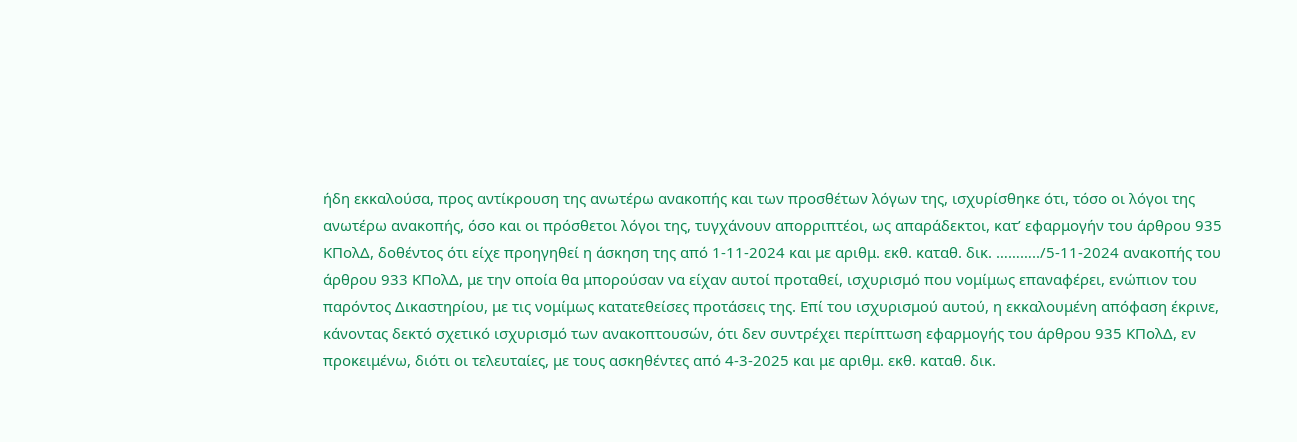ήδη εκκαλούσα, προς αντίκρουση της ανωτέρω ανακοπής και των προσθέτων λόγων της, ισχυρίσθηκε ότι, τόσο οι λόγοι της ανωτέρω ανακοπής, όσο και οι πρόσθετοι λόγοι της, τυγχάνουν απορριπτέοι, ως απαράδεκτοι, κατ’ εφαρμογήν του άρθρου 935 ΚΠολΔ, δοθέντος ότι είχε προηγηθεί η άσκηση της από 1-11-2024 και με αριθμ. εκθ. καταθ. δικ. ………../5-11-2024 ανακοπής του άρθρου 933 ΚΠολΔ, με την οποία θα μπορούσαν να είχαν αυτοί προταθεί, ισχυρισμό που νομίμως επαναφέρει, ενώπιον του παρόντος Δικαστηρίου, με τις νομίμως κατατεθείσες προτάσεις της. Επί του ισχυρισμού αυτού, η εκκαλουμένη απόφαση έκρινε, κάνοντας δεκτό σχετικό ισχυρισμό των ανακοπτουσών, ότι δεν συντρέχει περίπτωση εφαρμογής του άρθρου 935 ΚΠολΔ, εν προκειμένω, διότι οι τελευταίες, με τους ασκηθέντες από 4-3-2025 και με αριθμ. εκθ. καταθ. δικ.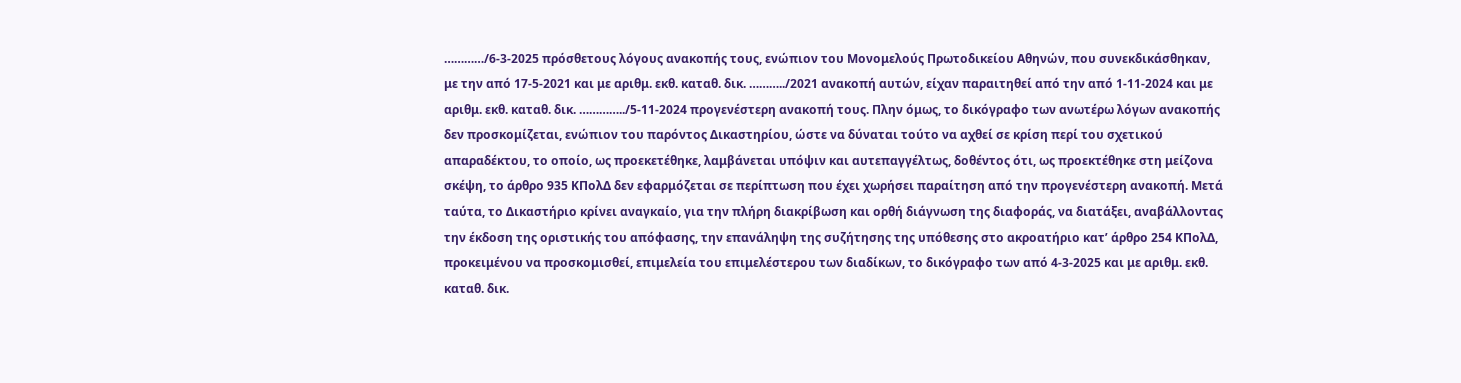…………/6-3-2025 πρόσθετους λόγους ανακοπής τους, ενώπιον του Μονομελούς Πρωτοδικείου Αθηνών, που συνεκδικάσθηκαν, με την από 17-5-2021 και με αριθμ. εκθ. καταθ. δικ. ………../2021 ανακοπή αυτών, είχαν παραιτηθεί από την από 1-11-2024 και με αριθμ. εκθ. καταθ. δικ. …………../5-11-2024 προγενέστερη ανακοπή τους. Πλην όμως, το δικόγραφο των ανωτέρω λόγων ανακοπής δεν προσκομίζεται, ενώπιον του παρόντος Δικαστηρίου, ώστε να δύναται τούτο να αχθεί σε κρίση περί του σχετικού απαραδέκτου, το οποίο, ως προεκετέθηκε, λαμβάνεται υπόψιν και αυτεπαγγέλτως, δοθέντος ότι, ως προεκτέθηκε στη μείζονα σκέψη, το άρθρο 935 ΚΠολΔ δεν εφαρμόζεται σε περίπτωση που έχει χωρήσει παραίτηση από την προγενέστερη ανακοπή. Μετά ταύτα, το Δικαστήριο κρίνει αναγκαίο, για την πλήρη διακρίβωση και ορθή διάγνωση της διαφοράς, να διατάξει, αναβάλλοντας την έκδοση της οριστικής του απόφασης, την επανάληψη της συζήτησης της υπόθεσης στο ακροατήριο κατ’ άρθρο 254 ΚΠολΔ, προκειμένου να προσκομισθεί, επιμελεία του επιμελέστερου των διαδίκων, το δικόγραφο των από 4-3-2025 και με αριθμ. εκθ. καταθ. δικ.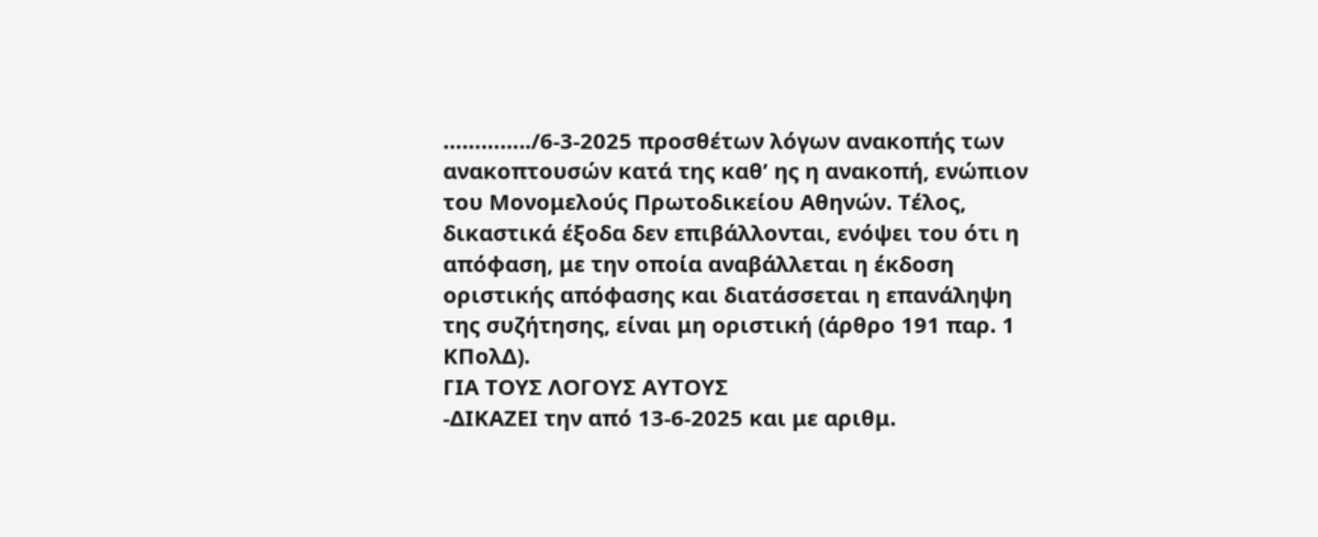…………../6-3-2025 προσθέτων λόγων ανακοπής των ανακοπτουσών κατά της καθ’ ης η ανακοπή, ενώπιον του Μονομελούς Πρωτοδικείου Αθηνών. Τέλος, δικαστικά έξοδα δεν επιβάλλονται, ενόψει του ότι η απόφαση, με την οποία αναβάλλεται η έκδοση οριστικής απόφασης και διατάσσεται η επανάληψη της συζήτησης, είναι μη οριστική (άρθρο 191 παρ. 1 ΚΠολΔ).
ΓΙΑ ΤΟΥΣ ΛΟΓΟΥΣ ΑΥΤΟΥΣ
-ΔΙΚΑΖΕΙ την από 13-6-2025 και με αριθμ.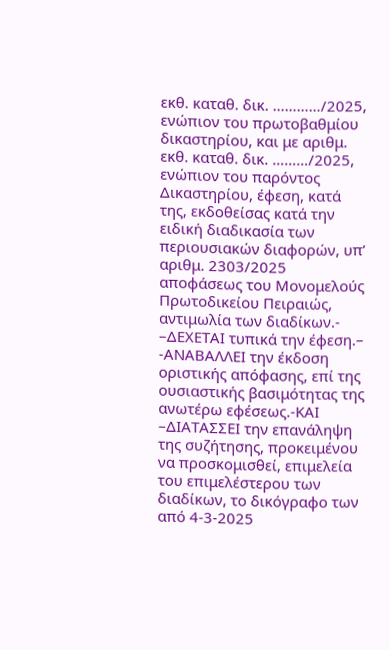εκθ. καταθ. δικ. …………/2025, ενώπιον του πρωτοβαθμίου δικαστηρίου, και με αριθμ. εκθ. καταθ. δικ. ………/2025, ενώπιον του παρόντος Δικαστηρίου, έφεση, κατά της, εκδοθείσας κατά την ειδική διαδικασία των περιουσιακών διαφορών, υπ’ αριθμ. 2303/2025 αποφάσεως του Μονομελούς Πρωτοδικείου Πειραιώς, αντιμωλία των διαδίκων.-
–ΔΕΧΕΤΑΙ τυπικά την έφεση.–
-ΑΝΑΒΑΛΛΕΙ την έκδοση οριστικής απόφασης, επί της ουσιαστικής βασιμότητας της ανωτέρω εφέσεως.-ΚΑΙ
–ΔΙΑΤΑΣΣΕΙ την επανάληψη της συζήτησης, προκειμένου να προσκομισθεί, επιμελεία του επιμελέστερου των διαδίκων, το δικόγραφο των από 4-3-2025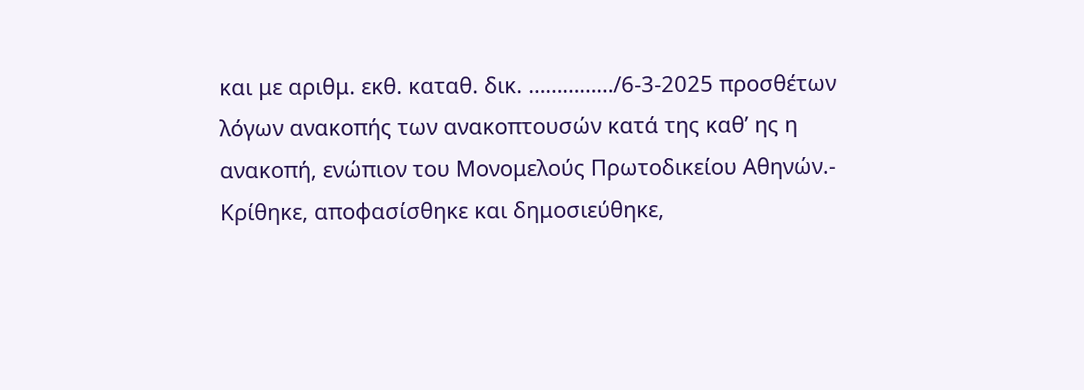και με αριθμ. εκθ. καταθ. δικ. ……………/6-3-2025 προσθέτων λόγων ανακοπής των ανακοπτουσών κατά της καθ’ ης η ανακοπή, ενώπιον του Μονομελούς Πρωτοδικείου Αθηνών.-
Κρίθηκε, αποφασίσθηκε και δημοσιεύθηκε,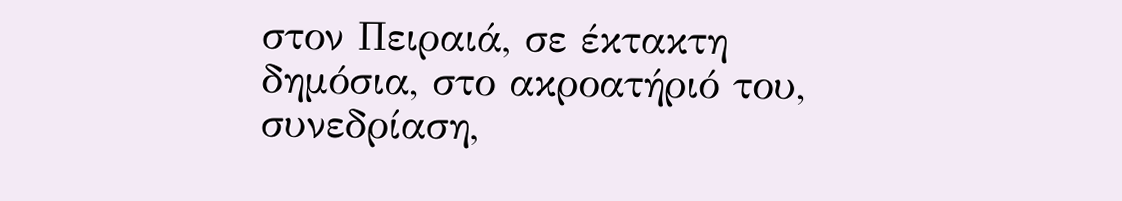στον Πειραιά, σε έκτακτη δημόσια, στο ακροατήριό του, συνεδρίαση,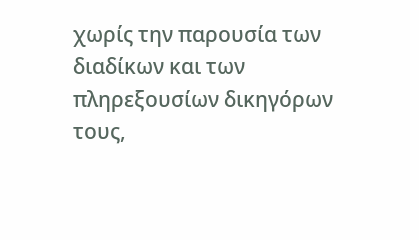χωρίς την παρουσία των διαδίκων και των πληρεξουσίων δικηγόρων τους,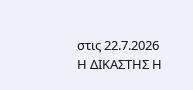στις 22.7.2026
Η ΔΙΚΑΣΤΗΣ Η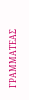ΓΡΑΜΜΑΤΕΑΣ